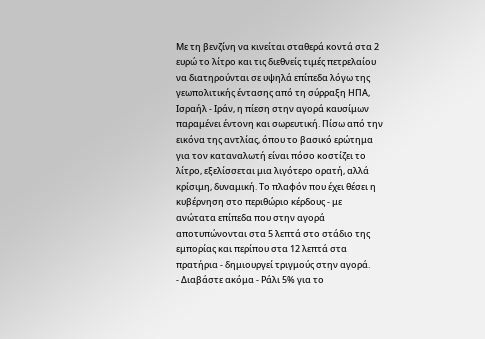Με τη βενζίνη να κινείται σταθερά κοντά στα 2 ευρώ το λίτρο και τις διεθνείς τιμές πετρελαίου να διατηρούνται σε υψηλά επίπεδα λόγω της γεωπολιτικής έντασης από τη σύρραξη ΗΠΑ, Ισραήλ - Ιράν, η πίεση στην αγορά καυσίμων παραμένει έντονη και σωρευτική. Πίσω από την εικόνα της αντλίας, όπου το βασικό ερώτημα για τον καταναλωτή είναι πόσο κοστίζει το λίτρο, εξελίσσεται μια λιγότερο ορατή, αλλά κρίσιμη, δυναμική. Το πλαφόν που έχει θέσει η κυβέρνηση στο περιθώριο κέρδους - με ανώτατα επίπεδα που στην αγορά αποτυπώνονται στα 5 λεπτά στο στάδιο της εμπορίας και περίπου στα 12 λεπτά στα πρατήρια - δημιουργεί τριγμούς στην αγορά.
- Διαβάστε ακόμα - Ράλι 5% για το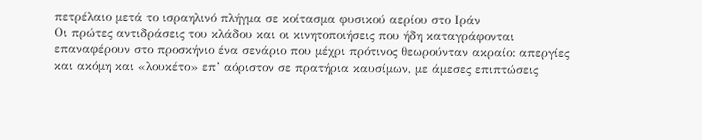πετρέλαιο μετά το ισραηλινό πλήγμα σε κοίτασμα φυσικού αερίου στο Ιράν
Οι πρώτες αντιδράσεις του κλάδου και οι κινητοποιήσεις που ήδη καταγράφονται επαναφέρουν στο προσκήνιο ένα σενάριο που μέχρι πρότινος θεωρούνταν ακραίο: απεργίες και ακόμη και «λουκέτο» επ’ αόριστον σε πρατήρια καυσίμων, με άμεσες επιπτώσεις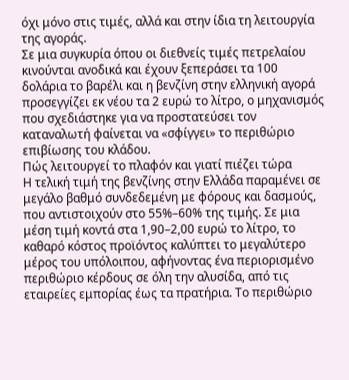όχι μόνο στις τιμές, αλλά και στην ίδια τη λειτουργία της αγοράς.
Σε μια συγκυρία όπου οι διεθνείς τιμές πετρελαίου κινούνται ανοδικά και έχουν ξεπεράσει τα 100 δολάρια το βαρέλι και η βενζίνη στην ελληνική αγορά προσεγγίζει εκ νέου τα 2 ευρώ το λίτρο, ο μηχανισμός που σχεδιάστηκε για να προστατεύσει τον καταναλωτή φαίνεται να «σφίγγει» το περιθώριο επιβίωσης του κλάδου.
Πώς λειτουργεί το πλαφόν και γιατί πιέζει τώρα
Η τελική τιμή της βενζίνης στην Ελλάδα παραμένει σε μεγάλο βαθμό συνδεδεμένη με φόρους και δασμούς, που αντιστοιχούν στο 55%–60% της τιμής. Σε μια μέση τιμή κοντά στα 1,90–2,00 ευρώ το λίτρο, το καθαρό κόστος προϊόντος καλύπτει το μεγαλύτερο μέρος του υπόλοιπου, αφήνοντας ένα περιορισμένο περιθώριο κέρδους σε όλη την αλυσίδα, από τις εταιρείες εμπορίας έως τα πρατήρια. Το περιθώριο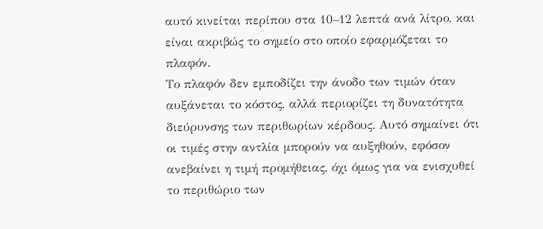αυτό κινείται περίπου στα 10–12 λεπτά ανά λίτρο, και είναι ακριβώς το σημείο στο οποίο εφαρμόζεται το πλαφόν.
Το πλαφόν δεν εμποδίζει την άνοδο των τιμών όταν αυξάνεται το κόστος, αλλά περιορίζει τη δυνατότητα διεύρυνσης των περιθωρίων κέρδους. Αυτό σημαίνει ότι οι τιμές στην αντλία μπορούν να αυξηθούν, εφόσον ανεβαίνει η τιμή προμήθειας, όχι όμως για να ενισχυθεί το περιθώριο των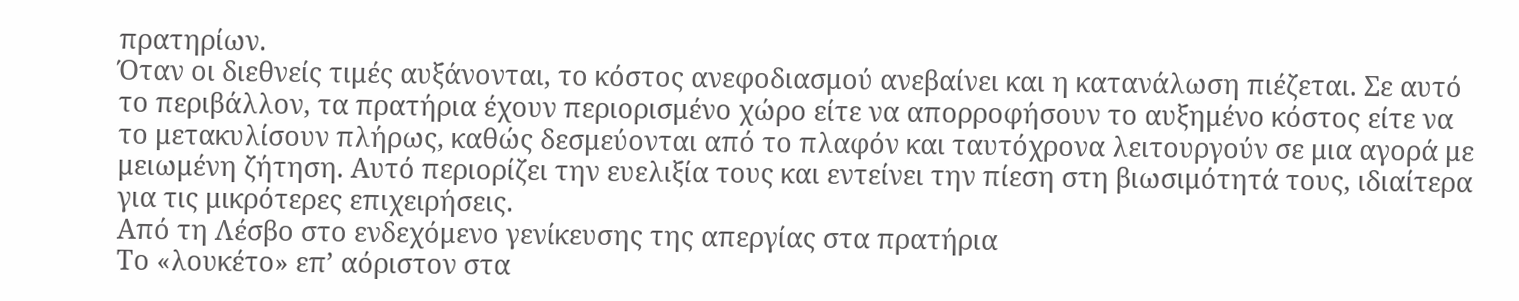πρατηρίων.
Όταν οι διεθνείς τιμές αυξάνονται, το κόστος ανεφοδιασμού ανεβαίνει και η κατανάλωση πιέζεται. Σε αυτό το περιβάλλον, τα πρατήρια έχουν περιορισμένο χώρο είτε να απορροφήσουν το αυξημένο κόστος είτε να το μετακυλίσουν πλήρως, καθώς δεσμεύονται από το πλαφόν και ταυτόχρονα λειτουργούν σε μια αγορά με μειωμένη ζήτηση. Αυτό περιορίζει την ευελιξία τους και εντείνει την πίεση στη βιωσιμότητά τους, ιδιαίτερα για τις μικρότερες επιχειρήσεις.
Από τη Λέσβο στο ενδεχόμενο γενίκευσης της απεργίας στα πρατήρια
Το «λουκέτο» επ’ αόριστον στα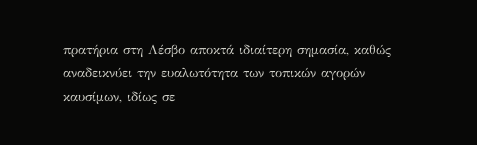πρατήρια στη Λέσβο αποκτά ιδιαίτερη σημασία, καθώς αναδεικνύει την ευαλωτότητα των τοπικών αγορών καυσίμων, ιδίως σε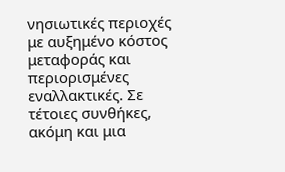νησιωτικές περιοχές με αυξημένο κόστος μεταφοράς και περιορισμένες εναλλακτικές. Σε τέτοιες συνθήκες, ακόμη και μια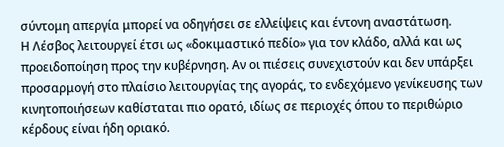σύντομη απεργία μπορεί να οδηγήσει σε ελλείψεις και έντονη αναστάτωση.
Η Λέσβος λειτουργεί έτσι ως «δοκιμαστικό πεδίο» για τον κλάδο, αλλά και ως προειδοποίηση προς την κυβέρνηση. Αν οι πιέσεις συνεχιστούν και δεν υπάρξει προσαρμογή στο πλαίσιο λειτουργίας της αγοράς, το ενδεχόμενο γενίκευσης των κινητοποιήσεων καθίσταται πιο ορατό, ιδίως σε περιοχές όπου το περιθώριο κέρδους είναι ήδη οριακό.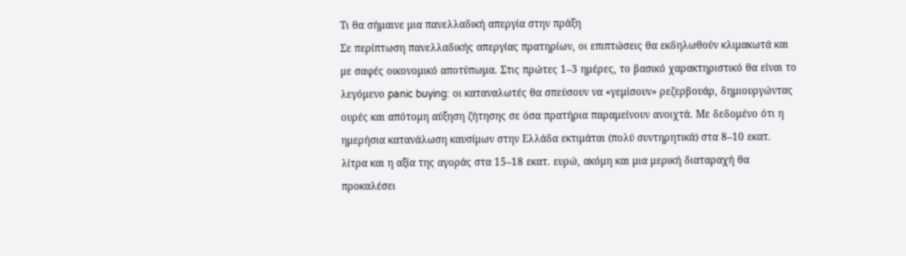Τι θα σήμαινε μια πανελλαδική απεργία στην πράξη
Σε περίπτωση πανελλαδικής απεργίας πρατηρίων, οι επιπτώσεις θα εκδηλωθούν κλιμακωτά και με σαφές οικονομικό αποτύπωμα. Στις πρώτες 1–3 ημέρες, το βασικό χαρακτηριστικό θα είναι το λεγόμενο panic buying: οι καταναλωτές θα σπεύσουν να «γεμίσουν» ρεζερβουάρ, δημιουργώντας ουρές και απότομη αύξηση ζήτησης σε όσα πρατήρια παραμείνουν ανοιχτά. Με δεδομένο ότι η ημερήσια κατανάλωση καυσίμων στην Ελλάδα εκτιμάται (πολύ συντηρητικά) στα 8–10 εκατ. λίτρα και η αξία της αγοράς στα 15–18 εκατ. ευρώ, ακόμη και μια μερική διαταραχή θα προκαλέσει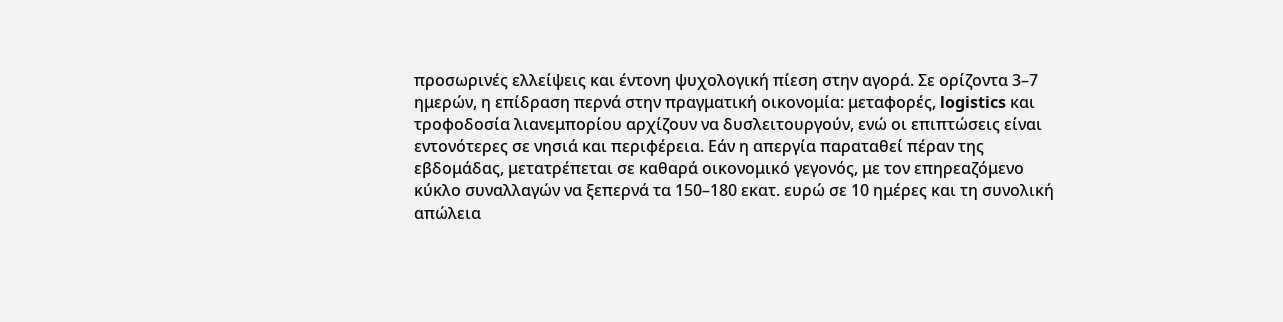προσωρινές ελλείψεις και έντονη ψυχολογική πίεση στην αγορά. Σε ορίζοντα 3–7 ημερών, η επίδραση περνά στην πραγματική οικονομία: μεταφορές, logistics και τροφοδοσία λιανεμπορίου αρχίζουν να δυσλειτουργούν, ενώ οι επιπτώσεις είναι εντονότερες σε νησιά και περιφέρεια. Εάν η απεργία παραταθεί πέραν της εβδομάδας, μετατρέπεται σε καθαρά οικονομικό γεγονός, με τον επηρεαζόμενο κύκλο συναλλαγών να ξεπερνά τα 150–180 εκατ. ευρώ σε 10 ημέρες και τη συνολική απώλεια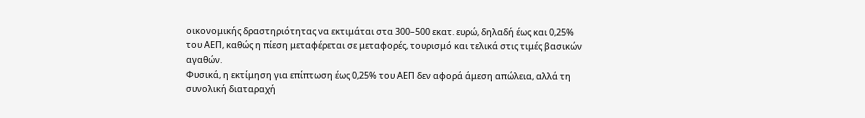οικονομικής δραστηριότητας να εκτιμάται στα 300–500 εκατ. ευρώ, δηλαδή έως και 0,25% του ΑΕΠ, καθώς η πίεση μεταφέρεται σε μεταφορές, τουρισμό και τελικά στις τιμές βασικών αγαθών.
Φυσικά, η εκτίμηση για επίπτωση έως 0,25% του ΑΕΠ δεν αφορά άμεση απώλεια, αλλά τη συνολική διαταραχή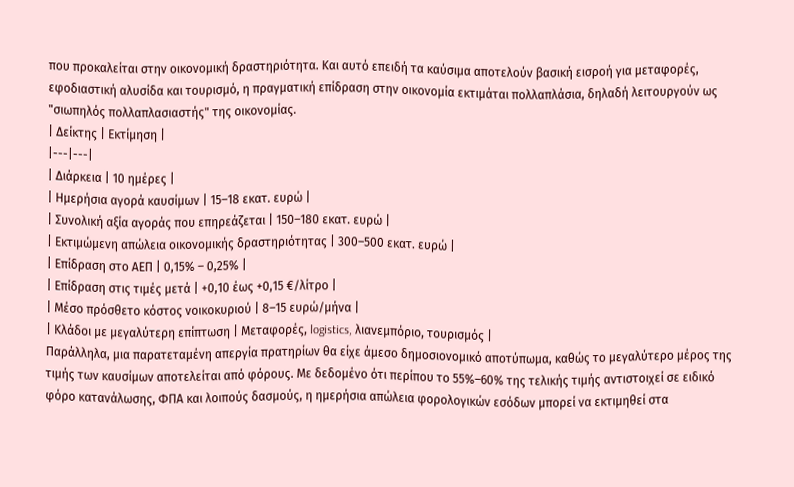που προκαλείται στην οικονομική δραστηριότητα. Και αυτό επειδή τα καύσιμα αποτελούν βασική εισροή για μεταφορές, εφοδιαστική αλυσίδα και τουρισμό, η πραγματική επίδραση στην οικονομία εκτιμάται πολλαπλάσια, δηλαδή λειτουργούν ως "σιωπηλός πολλαπλασιαστής" της οικονομίας.
| Δείκτης | Εκτίμηση |
|---|---|
| Διάρκεια | 10 ημέρες |
| Ημερήσια αγορά καυσίμων | 15–18 εκατ. ευρώ |
| Συνολική αξία αγοράς που επηρεάζεται | 150–180 εκατ. ευρώ |
| Εκτιμώμενη απώλεια οικονομικής δραστηριότητας | 300–500 εκατ. ευρώ |
| Επίδραση στο ΑΕΠ | 0,15% – 0,25% |
| Επίδραση στις τιμές μετά | +0,10 έως +0,15 €/λίτρο |
| Μέσο πρόσθετο κόστος νοικοκυριού | 8–15 ευρώ/μήνα |
| Κλάδοι με μεγαλύτερη επίπτωση | Μεταφορές, logistics, λιανεμπόριο, τουρισμός |
Παράλληλα, μια παρατεταμένη απεργία πρατηρίων θα είχε άμεσο δημοσιονομικό αποτύπωμα, καθώς το μεγαλύτερο μέρος της τιμής των καυσίμων αποτελείται από φόρους. Με δεδομένο ότι περίπου το 55%–60% της τελικής τιμής αντιστοιχεί σε ειδικό φόρο κατανάλωσης, ΦΠΑ και λοιπούς δασμούς, η ημερήσια απώλεια φορολογικών εσόδων μπορεί να εκτιμηθεί στα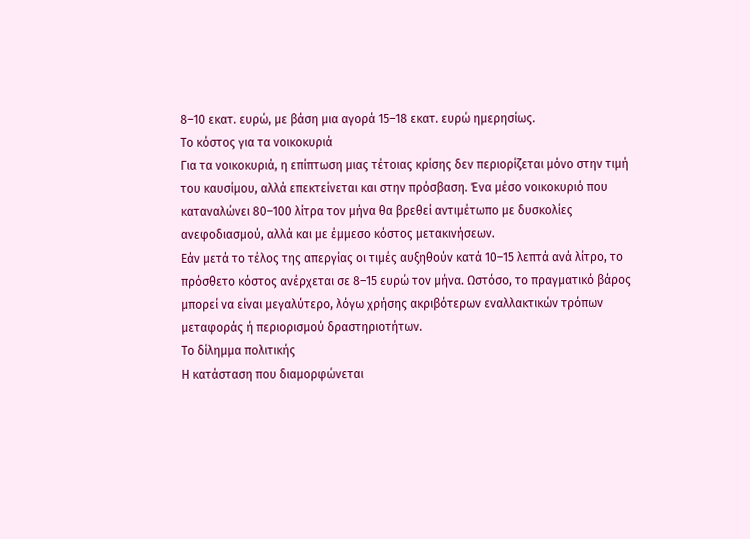8–10 εκατ. ευρώ, με βάση μια αγορά 15–18 εκατ. ευρώ ημερησίως.
Το κόστος για τα νοικοκυριά
Για τα νοικοκυριά, η επίπτωση μιας τέτοιας κρίσης δεν περιορίζεται μόνο στην τιμή του καυσίμου, αλλά επεκτείνεται και στην πρόσβαση. Ένα μέσο νοικοκυριό που καταναλώνει 80–100 λίτρα τον μήνα θα βρεθεί αντιμέτωπο με δυσκολίες ανεφοδιασμού, αλλά και με έμμεσο κόστος μετακινήσεων.
Εάν μετά το τέλος της απεργίας οι τιμές αυξηθούν κατά 10–15 λεπτά ανά λίτρο, το πρόσθετο κόστος ανέρχεται σε 8–15 ευρώ τον μήνα. Ωστόσο, το πραγματικό βάρος μπορεί να είναι μεγαλύτερο, λόγω χρήσης ακριβότερων εναλλακτικών τρόπων μεταφοράς ή περιορισμού δραστηριοτήτων.
Το δίλημμα πολιτικής
Η κατάσταση που διαμορφώνεται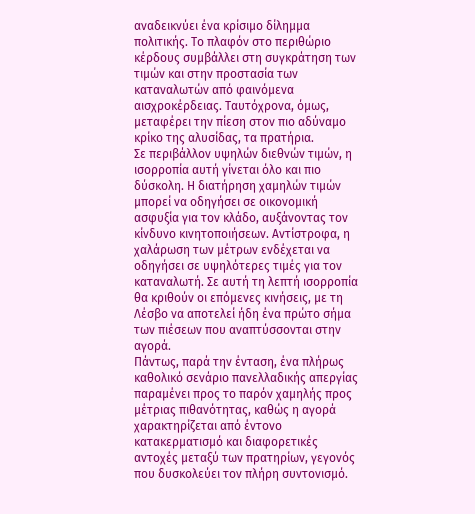αναδεικνύει ένα κρίσιμο δίλημμα πολιτικής. Το πλαφόν στο περιθώριο κέρδους συμβάλλει στη συγκράτηση των τιμών και στην προστασία των καταναλωτών από φαινόμενα αισχροκέρδειας. Ταυτόχρονα, όμως, μεταφέρει την πίεση στον πιο αδύναμο κρίκο της αλυσίδας, τα πρατήρια.
Σε περιβάλλον υψηλών διεθνών τιμών, η ισορροπία αυτή γίνεται όλο και πιο δύσκολη. Η διατήρηση χαμηλών τιμών μπορεί να οδηγήσει σε οικονομική ασφυξία για τον κλάδο, αυξάνοντας τον κίνδυνο κινητοποιήσεων. Αντίστροφα, η χαλάρωση των μέτρων ενδέχεται να οδηγήσει σε υψηλότερες τιμές για τον καταναλωτή. Σε αυτή τη λεπτή ισορροπία θα κριθούν οι επόμενες κινήσεις, με τη Λέσβο να αποτελεί ήδη ένα πρώτο σήμα των πιέσεων που αναπτύσσονται στην αγορά.
Πάντως, παρά την ένταση, ένα πλήρως καθολικό σενάριο πανελλαδικής απεργίας παραμένει προς το παρόν χαμηλής προς μέτριας πιθανότητας, καθώς η αγορά χαρακτηρίζεται από έντονο κατακερματισμό και διαφορετικές αντοχές μεταξύ των πρατηρίων, γεγονός που δυσκολεύει τον πλήρη συντονισμό.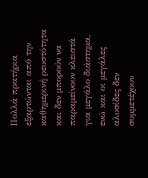Πολλά πρατήρια εξαρτώνται από την καθημερινή ρευστότητα και δεν μπορούν να παραμείνουν κλειστά για μεγάλο διάστημα, ενώ και οι μεγάλες αλυσίδες δεν συμμετέχουν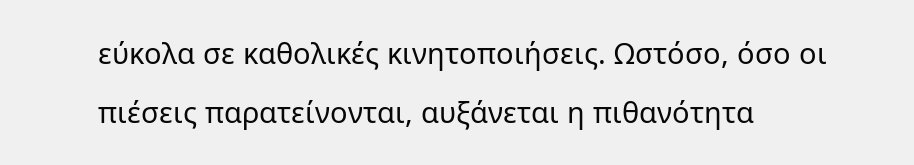εύκολα σε καθολικές κινητοποιήσεις. Ωστόσο, όσο οι πιέσεις παρατείνονται, αυξάνεται η πιθανότητα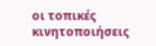οι τοπικές κινητοποιήσεις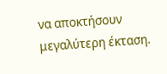να αποκτήσουν μεγαλύτερη έκταση.